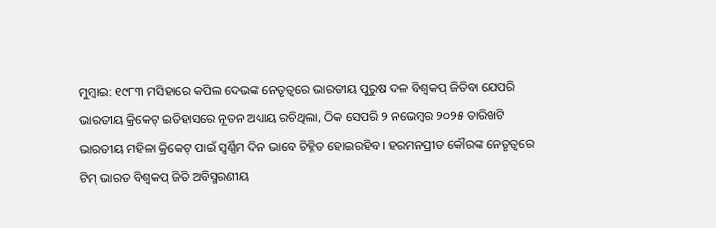ମୁମ୍ବାଇ: ୧୯୮୩ ମସିହାରେ କପିଲ ଦେଭଙ୍କ ନେତୃତ୍ୱରେ ଭାରତୀୟ ପୁରୁଷ ଦଳ ବିଶ୍ୱକପ୍ ଜିତିବା ଯେପରି ଭାରତୀୟ କ୍ରିକେଟ୍ ଇତିହାସରେ ନୂତନ ଅଧ୍ୟାୟ ରଚିଥିଲା, ଠିକ ସେପରି ୨ ନଭେମ୍ବର ୨୦୨୫ ତାରିଖଟି ଭାରତୀୟ ମହିଳା କ୍ରିକେଟ୍ ପାଇଁ ସ୍ୱର୍ଣ୍ଣିମ ଦିନ ଭାବେ ଚିହ୍ନିତ ହୋଇରହିବ। ହରମନପ୍ରୀତ କୌରଙ୍କ ନେତୃତ୍ୱରେ ଟିମ୍ ଭାରତ ବିଶ୍ୱକପ୍ ଜିତି ଅବିସ୍ମରଣୀୟ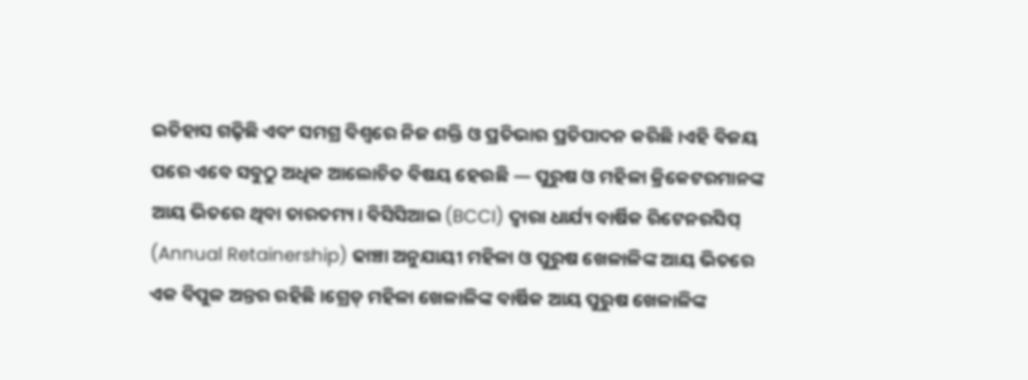ଇତିହାସ ଗଢ଼ିଛି ଏବଂ ସମଗ୍ର ବିଶ୍ୱରେ ନିଜ ଶକ୍ତି ଓ ପ୍ରତିଭାର ପ୍ରତିପାଦନ କରିଛି।ଏହି ବିଜୟ ପରେ ଏବେ ସବୁଠୁ ଅଧିକ ଆଲୋଚିତ ବିଷୟ ହେଉଛି — ପୁରୁଷ ଓ ମହିଳା କ୍ରିକେଟରମାନଙ୍କ ଆୟ ଭିତରେ ଥିବା ତାରତମ୍ୟ। ବିସିସିଆଇ (BCCI) ଦ୍ୱାରା ଧାର୍ଯ୍ୟ ବାର୍ଷିକ ରିଟେନରସିପ୍ (Annual Retainership) ଢାଞ୍ଚା ଅନୁଯାୟୀ ମହିଳା ଓ ପୁରୁଷ ଖେଳାଳିଙ୍କ ଆୟ ଭିତରେ ଏକ ବିପୁଳ ଅନ୍ତର ରହିଛି।ଗ୍ରେଡ୍ ମହିଳା ଖେଳାଳିଙ୍କ ବାର୍ଷିକ ଆୟ ପୁରୁଷ ଖେଳାଳିଙ୍କ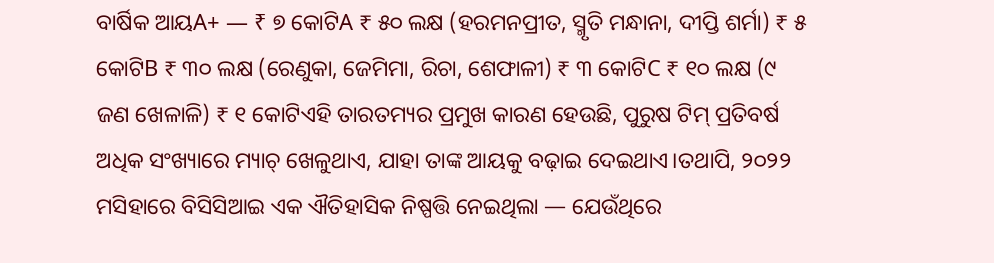ବାର୍ଷିକ ଆୟA+ — ₹ ୭ କୋଟିA ₹ ୫୦ ଲକ୍ଷ (ହରମନପ୍ରୀତ, ସ୍ମୃତି ମନ୍ଧାନା, ଦୀପ୍ତି ଶର୍ମା) ₹ ୫ କୋଟିB ₹ ୩୦ ଲକ୍ଷ (ରେଣୁକା, ଜେମିମା, ରିଚା, ଶେଫାଳୀ) ₹ ୩ କୋଟିC ₹ ୧୦ ଲକ୍ଷ (୯ ଜଣ ଖେଳାଳି) ₹ ୧ କୋଟିଏହି ତାରତମ୍ୟର ପ୍ରମୁଖ କାରଣ ହେଉଛି, ପୁରୁଷ ଟିମ୍ ପ୍ରତିବର୍ଷ ଅଧିକ ସଂଖ୍ୟାରେ ମ୍ୟାଚ୍ ଖେଳୁଥାଏ, ଯାହା ତାଙ୍କ ଆୟକୁ ବଢ଼ାଇ ଦେଇଥାଏ।ତଥାପି, ୨୦୨୨ ମସିହାରେ ବିସିସିଆଇ ଏକ ଐତିହାସିକ ନିଷ୍ପତ୍ତି ନେଇଥିଲା — ଯେଉଁଥିରେ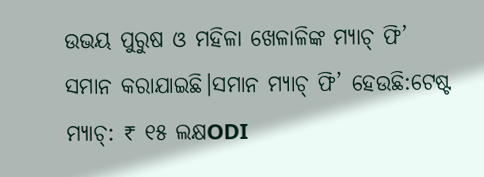ଉଭୟ ପୁରୁଷ ଓ ମହିଳା ଖେଳାଳିଙ୍କ ମ୍ୟାଚ୍ ଫି’ ସମାନ କରାଯାଇଛି।ସମାନ ମ୍ୟାଚ୍ ଫି’ ହେଉଛି:ଟେଷ୍ଟ ମ୍ୟାଚ୍: ₹ ୧୫ ଲକ୍ଷODI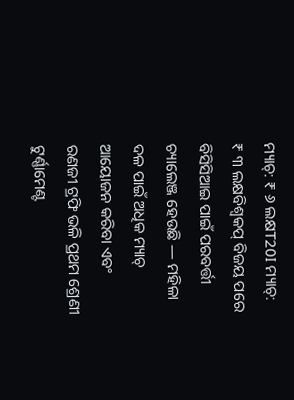ମ୍ୟାଚ୍: ₹ ୬ ଲକ୍ଷT20I ମ୍ୟାଚ୍: ₹ ୩ ଲକ୍ଷବିଶ୍ୱକପ୍ ବିଜୟ ପରେ ବିସିସିଆଇ ପାଇଁ ପରବର୍ତ୍ତୀ ଚ୍ୟାଲେଞ୍ଜ ହେଉଛି — ମହିଳା ଦଳ ପାଇଁ ଅଧିକ ମ୍ୟାଚ୍ ଆୟୋଜନ କରିବା ଏବଂ ରଣଜୀ ଟ୍ରଫି ଭଳି ପ୍ରଥମ ଶ୍ରେଣୀ ଟୁର୍ଣ୍ଣାମେଣ୍ଟ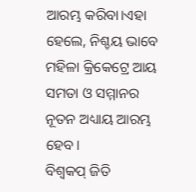ଆରମ୍ଭ କରିବା।ଏହା ହେଲେ, ନିଶ୍ଚୟ ଭାବେ ମହିଳା କ୍ରିକେଟ୍ରେ ଆୟ ସମତା ଓ ସମ୍ମାନର ନୂତନ ଅଧ୍ୟାୟ ଆରମ୍ଭ ହେବ।
ବିଶ୍ୱକପ୍ ଜିତି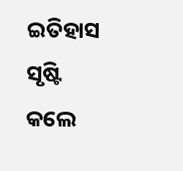ଇତିହାସ ସୃଷ୍ଟି କଲେ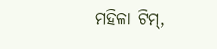ମହିଳା ଟିମ୍,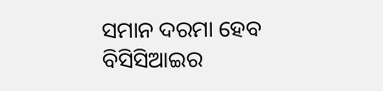ସମାନ ଦରମା ହେବ ବିସିସିଆଇର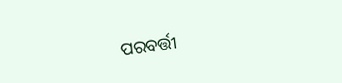ପରବର୍ତ୍ତୀ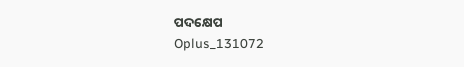ପଦକ୍ଷେପ
Oplus_131072